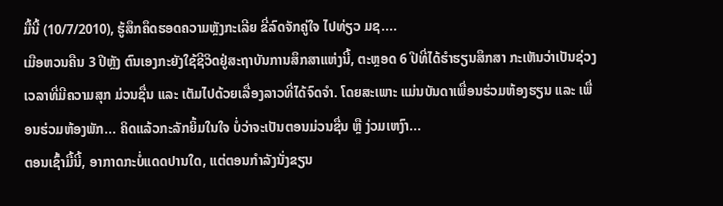ມື້ນີ້ (10/7/2010), ຮູ້ສຶກຄຶດຮອດຄວາມຫຼັງກະເລີຍ ຂີ່ລົດຈັກຄູ່ໃຈ ໄປທ່ຽວ ມຊ....
ເມືອຫວນຄືນ 3 ປີຫຼັງ ຕົນເອງກະຍັງໃຊ້ຊີວິດຢູ່ສະຖາບັນການສຶກສາແຫ່ງນີ້, ຕະຫຼອດ 6 ປີທີ່ໄດ້ຮຳຮຽນສຶກສາ ກະເຫັນວ່າເປັນຊ່ວງເວລາທີ່ມີຄວາມສຸກ ມ່ວນຊື່ນ ແລະ ເຕັມໄປດ້ວຍເລື່ອງລາວທີ່ໄດ້ຈົດຈຳ. ໂດຍສະເພາະ ແມ່ນບັນດາເພື່ອນຮ່ວມຫ້ອງຮຽນ ແລະ ເພື່ອນຮ່ວມຫ້ອງພັກ... ຄິດແລ້ວກະລັກຍິ້ມໃນໃຈ ບໍ່ວ່າຈະເປັນຕອນມ່ວນຊື່ນ ຫຼື ງ່ວມເຫງົາ...
ຕອນເຊົ້າມື້ນີ້, ອາກາດກະບໍ່ແດດປານໃດ, ແຕ່ຕອນກຳລັງນັ່ງຂຽນ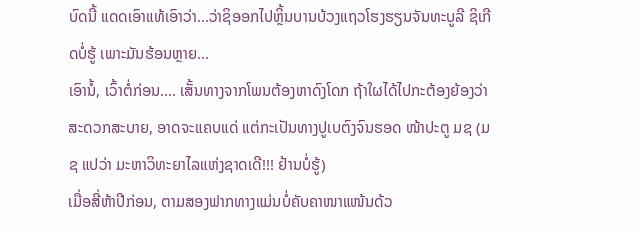ບົດນີ້ ແດດເອົາແທ້ເອົາວ່າ...ວ່າຊິອອກໄປຫຼິ້ນບານບ້ວງແຖວໂຮງຮຽນຈັນທະບູລີ ຊິເກີດບໍ່ຮູ້ ເພາະມັນຮ້ອນຫຼາຍ...
ເອົານໍ້, ເວົ້າຕໍ່ກ່ອນ.... ເສັ້ນທາງຈາກໂພນຕ້ອງຫາດົງໂດກ ຖ້າໃຜໄດ້ໄປກະຕ້ອງຍ້ອງວ່າສະດວກສະບາຍ, ອາດຈະແຄບແດ່ ແຕ່ກະເປັນທາງປູເບຕົງຈົນຮອດ ໜ້າປະຕູ ມຊ (ມຊ ແປວ່າ ມະຫາວິທະຍາໄລແຫ່ງຊາດເດີ!!! ຢ້ານບໍ່ຮູ້)
ເມື່ອສີ່ຫ້າປີກ່ອນ, ຕາມສອງຟາກທາງແມ່ນບໍ່ຄັບຄາໜາແໜ້ນດ້ວ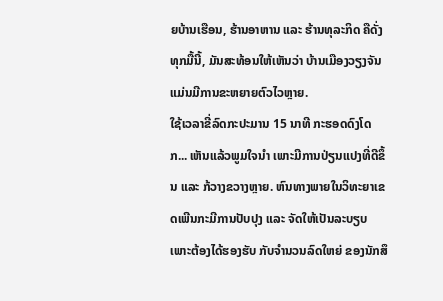ຍບ້ານເຮືອນ, ຮ້ານອາຫານ ແລະ ຮ້ານທຸລະກິດ ຄືດັ່ງທຸກມື້ນີ້, ມັນສະທ້ອນໃຫ້ເຫັນວ່າ ບ້ານເມືອງວຽງຈັນແມ່ນມີການຂະຫຍາຍຕົວໄວຫຼາຍ.
ໃຊ້ເວລາຂີ່ລົດກະປະມານ 15 ນາທີ ກະຮອດດົງໂດກ... ເຫັນແລ້ວພູມໃຈນຳ ເພາະມີການປ່ຽນແປງທີ່ດີຂຶ້ນ ແລະ ກ້ວາງຂວາງຫຼາຍ. ຫົນທາງພາຍໃນວິທະຍາເຂດເພີນກະມີການປັບປຸງ ແລະ ຈັດໃຫ້ເປັນລະບຽບເພາະຕ້ອງໄດ້ຮອງຮັບ ກັບຈຳນວນລົດໃຫຍ່ ຂອງນັກສຶ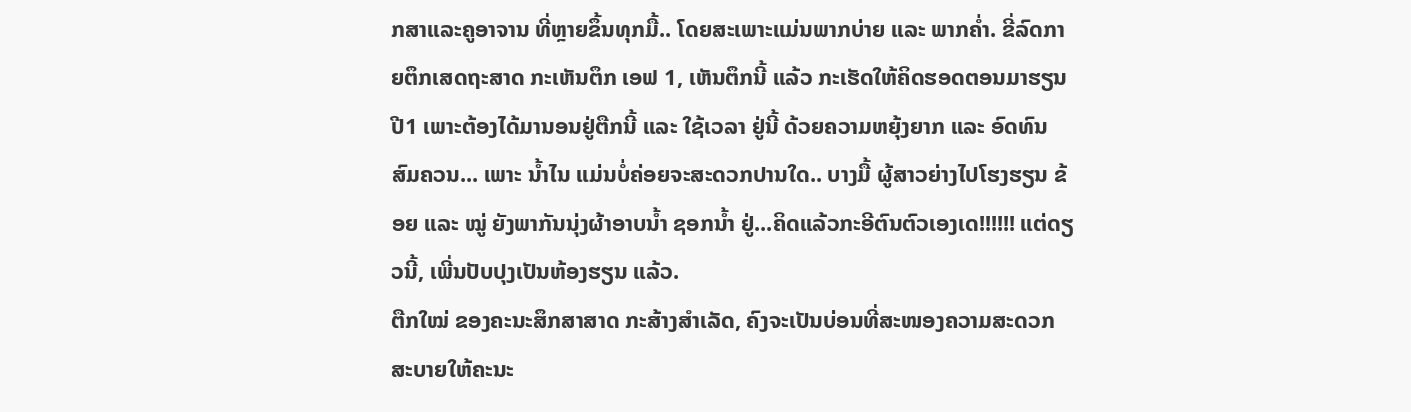ກສາແລະຄູອາຈານ ທີ່ຫຼາຍຂຶ້ນທຸກມື້.. ໂດຍສະເພາະແມ່ນພາກບ່າຍ ແລະ ພາກຄ່ຳ. ຂີ່ລົດກາຍຕຶກເສດຖະສາດ ກະເຫັນຕຶກ ເອຟ 1, ເຫັນຕຶກນີ້ ແລ້ວ ກະເຮັດໃຫ້ຄິດຮອດຕອນມາຮຽນປີ1 ເພາະຕ້ອງໄດ້ມານອນຢູ່ຕືກນີ້ ແລະ ໃຊ້ເວລາ ຢູ່ນີ້ ດ້ວຍຄວາມຫຍຸ້ງຍາກ ແລະ ອົດທົນສົມຄວນ... ເພາະ ນ້ຳໄນ ແມ່ນບໍ່ຄ່ອຍຈະສະດວກປານໃດ.. ບາງມື້ ຜູ້ສາວຍ່າງໄປໂຮງຮຽນ ຂ້ອຍ ແລະ ໝູ່ ຍັງພາກັນນຸ່ງຜ້າອາບນ້ຳ ຊອກນ້ຳ ຢູ່...ຄິດແລ້ວກະອີຕົນຕົວເອງເດ!!!!!! ແຕ່ດຽວນີ້, ເພີ່ນປັບປຸງເປັນຫ້ອງຮຽນ ແລ້ວ.
ຕືກໃໝ່ ຂອງຄະນະສຶກສາສາດ ກະສ້າງສຳເລັດ, ຄົງຈະເປັນບ່ອນທີ່ສະໜອງຄວາມສະດວກສະບາຍໃຫ້ຄະນະ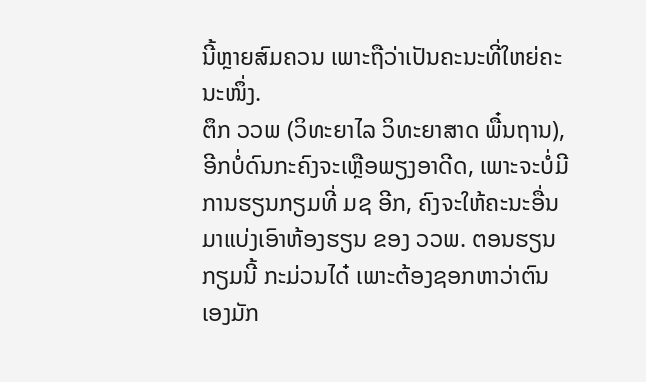ນີ້ຫຼາຍສົມຄວນ ເພາະຖືວ່າເປັນຄະນະທີ່ໃຫຍ່ຄະນະໜຶ່ງ.
ຕຶກ ວວພ (ວິທະຍາໄລ ວິທະຍາສາດ ພື໋ນຖານ), ອີກບໍ່ດົນກະຄົງຈະເຫຼືອພຽງອາດີດ, ເພາະຈະບໍ່ມີການຮຽນກຽມທີ່ ມຊ ອີກ, ຄົງຈະໃຫ້ຄະນະອື່ນ ມາແບ່ງເອົາຫ້ອງຮຽນ ຂອງ ວວພ. ຕອນຮຽນກຽມນີ້ ກະມ່ວນໄດ໋ ເພາະຕ້ອງຊອກຫາວ່າຕົນເອງມັກ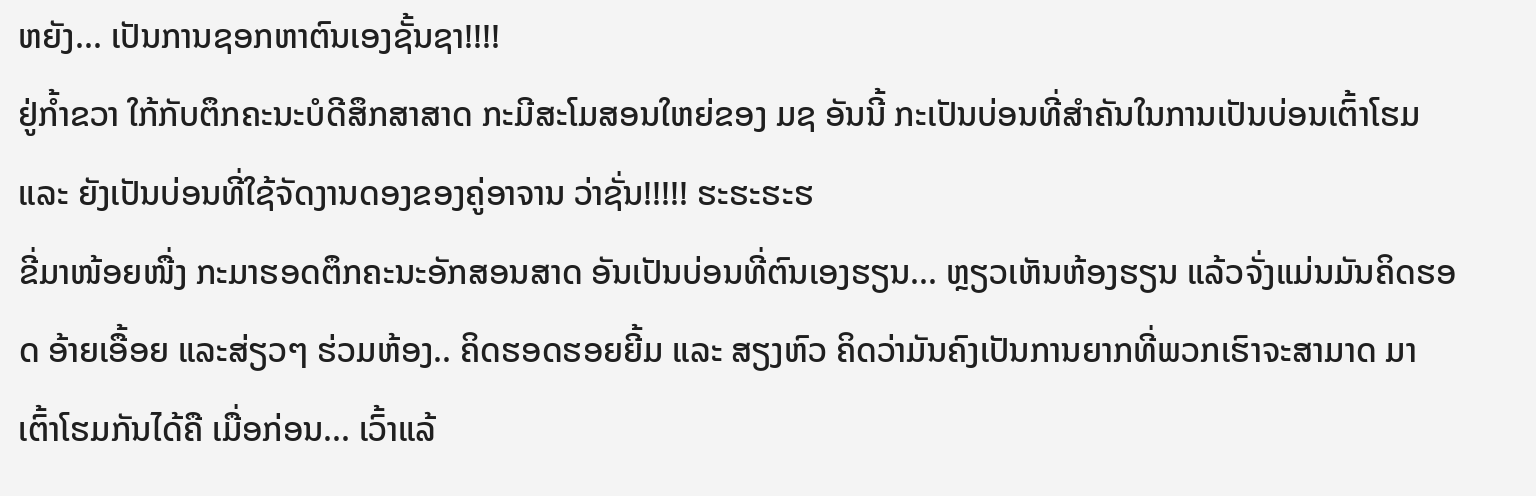ຫຍັງ... ເປັນການຊອກຫາຕົນເອງຊັ້ນຊາ!!!!
ຢູ່ກ້ຳຂວາ ໃກ້ກັບຕຶກຄະນະບໍດີສຶກສາສາດ ກະມີສະໂມສອນໃຫຍ່ຂອງ ມຊ ອັນນີ້ ກະເປັນບ່ອນທີ່ສຳຄັນໃນການເປັນບ່ອນເຕົ້າໂຮມ ແລະ ຍັງເປັນບ່ອນທີ່ໃຊ້ຈັດງານດອງຂອງຄູ່ອາຈານ ວ່າຊັ່ນ!!!!! ຮະຮະຮະຮ
ຂີ່ມາໜ້ອຍໜື່ງ ກະມາຮອດຕຶກຄະນະອັກສອນສາດ ອັນເປັນບ່ອນທີ່ຕົນເອງຮຽນ... ຫຼຽວເຫັນຫ້ອງຮຽນ ແລ້ວຈັ່ງແມ່ນມັນຄິດຮອດ ອ້າຍເອື້ອຍ ແລະສ່ຽວໆ ຮ່ວມຫ້ອງ.. ຄິດຮອດຮອຍຍີ້ມ ແລະ ສຽງຫົວ ຄິດວ່າມັນຄົງເປັນການຍາກທີ່ພວກເຮົາຈະສາມາດ ມາເຕົ້າໂຮມກັນໄດ້ຄື ເມື່ອກ່ອນ... ເວົ້າແລ້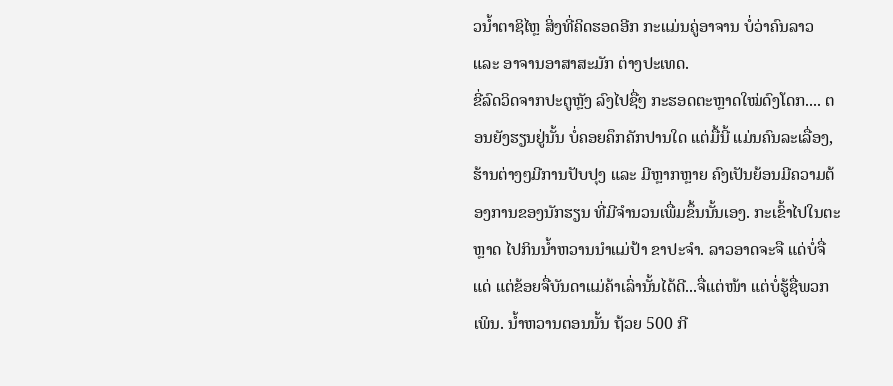ວນ້ຳຕາຊິໄຫຼ ສິ່ງທີ່ຄິດຮອດອີກ ກະແມ່ນຄູ່ອາຈານ ບໍ່ວ່າຄົນລາວ ແລະ ອາຈານອາສາສະມັກ ຕ່າງປະເທດ.
ຂີ່ລົດວິດຈາກປະຕູຫຼັງ ລົງໄປຊື່ໆ ກະຮອດຕະຫຼາດໃໝ່ດົງໂດກ.... ຕອນຍັງຮຽນຢູ່ນັ້ນ ບໍ່ຄອຍຄຶກຄັກປານໃດ ແຕ່ມື້ນີ້ ແມ່ນຄົນລະເລື່ອງ, ຮ້ານຕ່າງໆມີການປັບປຸງ ແລະ ມີຫຼາກຫຼາຍ ຄົງເປັນຍ້ອນມີຄວາມຕ້ອງການຂອງນັກຮຽນ ທີ່ມີຈຳນວນເພື່ມຂຶ້ນນັ້ນເອງ. ກະເຂົ້າໄປໃນຕະຫຼາດ ໄປກິນນ້ຳຫວານນຳແມ່ປ້າ ຂາປະຈຳ. ລາວອາດຈະຈື ແດ່ບໍ່ຈື່ແດ່ ແຕ່ຂ້ອຍຈື່ບັນດາແມ່ຄ້າເລົ່ານັ້ນໄດ້ດີ...ຈື່ແຕ່ໜ້າ ແຕ່ບໍ່ຮູ້ຊື່ພວກເພິນ. ນ້ຳຫວານຕອນນັ້ນ ຖ້ວຍ 500 ກີ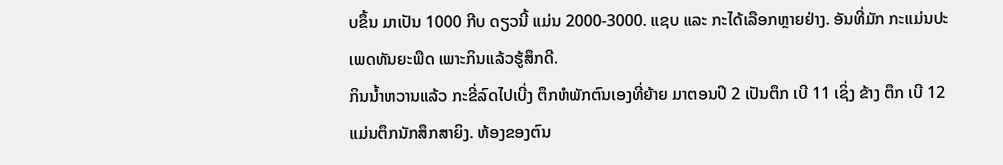ບຂຶ້ນ ມາເປັນ 1000 ກີບ ດຽວນີ້ ແມ່ນ 2000-3000. ແຊບ ແລະ ກະໄດ້ເລືອກຫຼາຍຢ່າງ. ອັນທີ່ມັກ ກະແມ່ນປະເພດທັນຍະພືດ ເພາະກິນແລ້ວຮູ້ສຶກດີ.
ກິນນ້ຳຫວານແລ້ວ ກະຂີ່ລົດໄປເບີ່ງ ຕຶກຫໍພັກຕົນເອງທີ່ຍ້າຍ ມາຕອນປີ 2 ເປັນຕຶກ ເບີ 11 ເຊິ່ງ ຂ້າງ ຕຶກ ເບີ 12 ແມ່ນຕຶກນັກສຶກສາຍິງ. ຫ້ອງຂອງຕົນ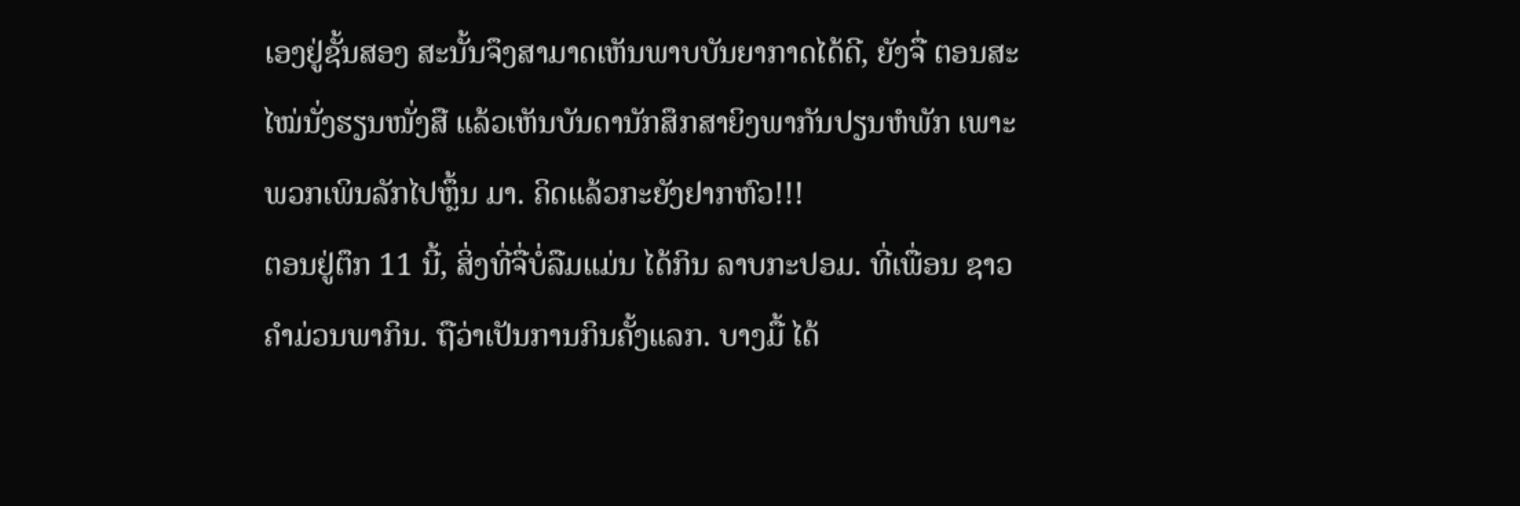ເອງຢູ່ຊັ້ນສອງ ສະນັ້ນຈຶງສາມາດເຫັນພາບບັນຍາກາດໄດ້ດີ, ຍັງຈື່ ຕອນສະໄໝ່ນັ່ງຮຽນໜັ່ງສື ແລ້ວເຫັນບັນດານັກສຶກສາຍິງພາກັນປຽນຫໍພັກ ເພາະພວກເພິນລັກໄປຫຼຶ້ນ ມາ. ຄິດແລ້ວກະຍັງຢາກຫົວ!!!
ຕອນຢູ່ຕຶກ 11 ນີ້, ສິ່ງທີ່ຈື່ບໍ່ລືມແມ່ນ ໄດ້ກິນ ລາບກະປອມ. ທີ່ເພື່ອນ ຊາວຄຳມ່ວນພາກິນ. ຖືວ່າເປັນການກິນຄັ້ງແລກ. ບາງມື້ ໄດ້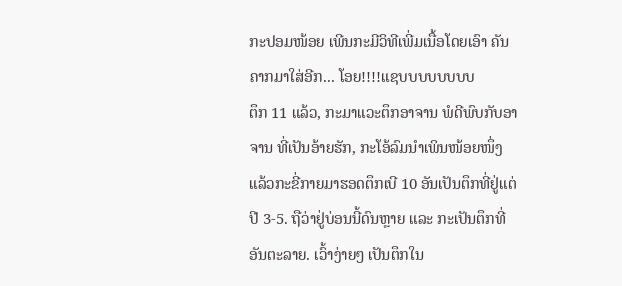ກະປອມໜ້ອຍ ເພີນກະມີວິທີເພີ່ມເນື້ອໂດຍເອົາ ຄັນຄາກມາໃສ່ອີກ... ໂອຍ!!!!ແຊບບບບບບບບ
ຕຶກ 11 ແລ້ວ, ກະມາແວະຕຶກອາຈານ ພໍດີພົບກັບອາຈານ ທີ່ເປັນອ້າຍຮັກ, ກະໂອ້ລົມນຳເພິນໜ້ອຍໜຶ່ງ ແລ້ວກະຂີ່ກາຍມາຮອດຕຶກເບີ 10 ອັນເປັນຕຶກທີ່ຢູ່ແຕ່ປີ 3-5. ຖືວ່າຢູ່ບ່ອນນີ້ດົນຫຼາຍ ແລະ ກະເປັນຕຶກທີ່ອັນຕະລາຍ. ເວົ້າງ່າຍໆ ເປັນຕຶກໃນ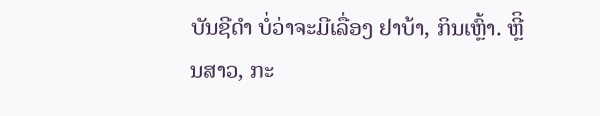ບັນຊີດຳ ບໍ່ວ່າຈະມີເລື່ອງ ຢາບ້າ, ກິນເຫຼົ້າ. ຫຼີິນສາວ, ກະ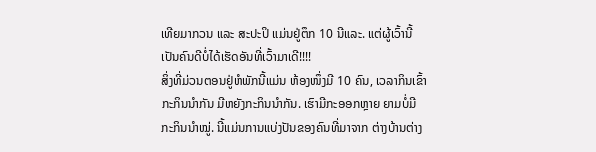ເທີຍມາກວນ ແລະ ສະປະປິ ແມ່ນຢູ່ຕຶກ 10 ນີແລະ. ແຕ່ຜູ້ເວົ້ານີ້ ເປັນຄົນດີບໍ່ໄດ້ເຮັດອັນທີ່ເວົ້າມາເດີ!!!!
ສິ່ງທີ່ມ່ວນຕອນຢູ່ຫໍພັກນີ້ແມ່ນ ຫ້ອງໜຶ່ງມີ 10 ຄົນ, ເວລາກິນເຂົ້າກະກິນນຳກັນ ມີຫຍັງກະກິນນຳກັນ. ເຮົາມີກະອອກຫຼາຍ ຍາມບໍ່ມີກະກິນນຳໝູ່. ນີ້ແມ່ນການແບ່ງປັນຂອງຄົນທີ່ມາຈາກ ຕ່າງບ້ານຕ່າງ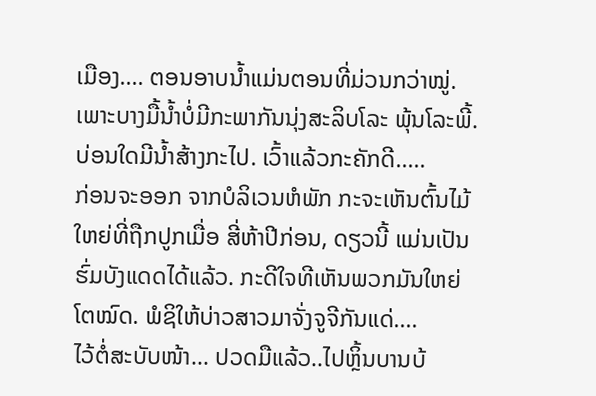ເມືອງ.... ຕອນອາບນ້ຳແມ່ນຕອນທີ່ມ່ວນກວ່າໝູ່. ເພາະບາງມື້ນ້ຳບໍ່ມີກະພາກັນນຸ່ງສະລິບໂລະ ພຸ້ນໂລະພີ້. ບ່ອນໃດມີນ້ຳສ້າງກະໄປ. ເວົ້າແລ້ວກະຄັກດີ.....
ກ່ອນຈະອອກ ຈາກບໍລິເວນຫໍພັກ ກະຈະເຫັນຕົ້ນໄມ້ໃຫຍ່ທີ່ຖືກປູກເມື່ອ ສີ່ຫ້າປີກ່ອນ, ດຽວນີ້ ແມ່ນເປັນຮົ່ມບັງແດດໄດ້ແລ້ວ. ກະດີໃຈທີເຫັນພວກມັນໃຫຍ່ໂຕໝົດ. ພໍຊິໃຫ້ບ່າວສາວມາຈັ່ງຈູຈີກັນແດ່....
ໄວ້ຕໍ່ສະບັບໜ້າ... ປວດມືແລ້ວ..ໄປຫຼິ້ນບານບ້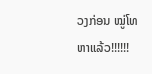ວງກ່ອນ ໝູ່ໂທຫາແລ້ວ!!!!!!